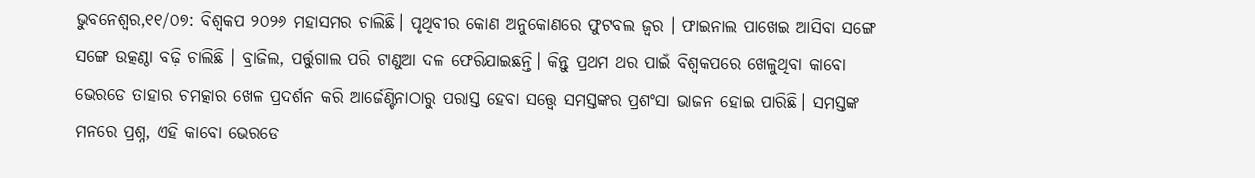ଭୁବନେଶ୍ବର,୧୧/୦୭: ବିଶ୍ବକପ ୨୦୨୬ ମହାସମର ଚାଲିଛି। ପୃଥିବୀର କୋଣ ଅନୁକୋଣରେ ଫୁଟବଲ ଜ୍ବର । ଫାଇନାଲ ପାଖେଇ ଆସିବା ସଙ୍ଗେ ସଙ୍ଗେ ଉତ୍କଣ୍ଠା ବଢ଼ି ଚାଲିଛି । ବ୍ରାଜିଲ, ପର୍ତ୍ତୁଗାଲ ପରି ଟାଣୁଆ ଦଳ ଫେରିଯାଇଛନ୍ତି। କିନ୍ତୁ ପ୍ରଥମ ଥର ପାଇଁ ବିଶ୍ୱକପରେ ଖେଳୁଥିବା କାବୋ ଭେରଡେ ତାହାର ଚମତ୍କାର ଖେଳ ପ୍ରଦର୍ଶନ କରି ଆର୍ଜେଣ୍ଟିନାଠାରୁ ପରାସ୍ତ ହେବା ସତ୍ତ୍ବେ ସମସ୍ତଙ୍କର ପ୍ରଶଂସା ଭାଜନ ହୋଇ ପାରିଛି। ସମସ୍ତଙ୍କ ମନରେ ପ୍ରଶ୍ନ, ଏହି କାବୋ ଭେରଡେ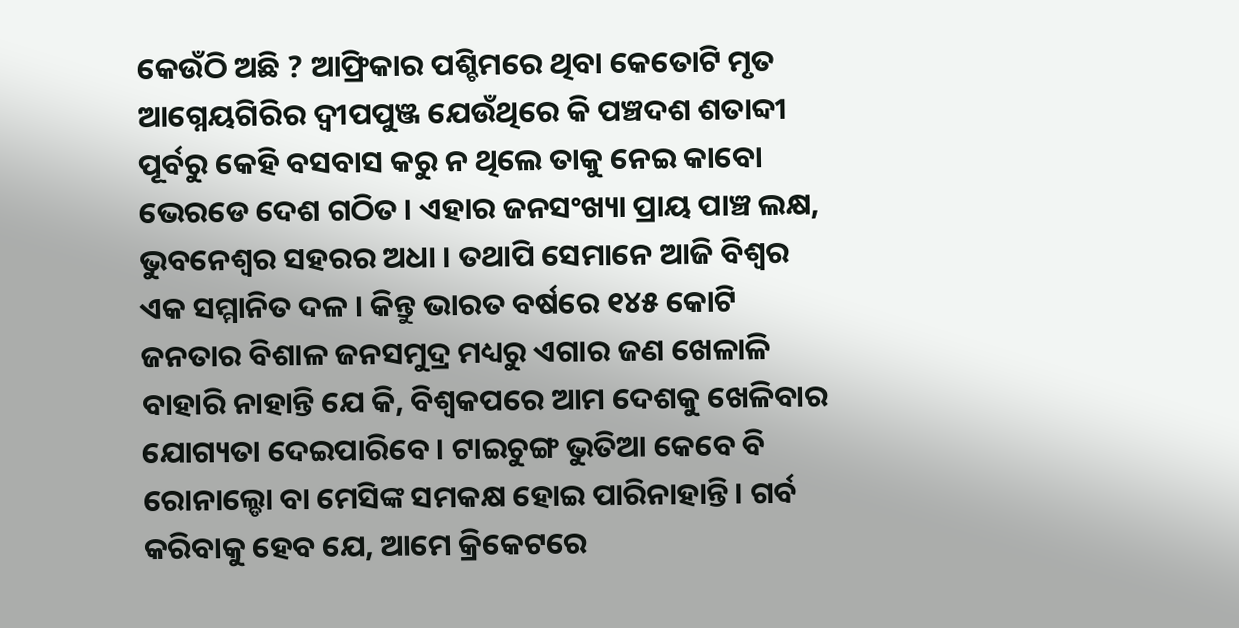କେଉଁଠି ଅଛି ? ଆଫ୍ରିକାର ପଶ୍ଚିମରେ ଥିବା କେତୋଟି ମୃତ ଆଗ୍ନେୟଗିରିର ଦ୍ବୀପପୁଞ୍ଜ ଯେଉଁଥିରେ କି ପଞ୍ଚଦଶ ଶତାବ୍ଦୀ ପୂର୍ବରୁ କେହି ବସବାସ କରୁ ନ ଥିଲେ ତାକୁ ନେଇ କାବୋ ଭେରଡେ ଦେଶ ଗଠିତ । ଏହାର ଜନସଂଖ୍ୟା ପ୍ରାୟ ପାଞ୍ଚ ଲକ୍ଷ, ଭୁବନେଶ୍ବର ସହରର ଅଧା । ତଥାପି ସେମାନେ ଆଜି ବିଶ୍ବର ଏକ ସମ୍ମାନିତ ଦଳ । କିନ୍ତୁ ଭାରତ ବର୍ଷରେ ୧୪୫ କୋଟି ଜନତାର ବିଶାଳ ଜନସମୁଦ୍ର ମଧ୍ୟରୁ ଏଗାର ଜଣ ଖେଳାଳି ବାହାରି ନାହାନ୍ତି ଯେ କି, ବିଶ୍ବକପରେ ଆମ ଦେଶକୁ ଖେଳିବାର ଯୋଗ୍ୟତା ଦେଇପାରିବେ। ଟାଇଚୁଙ୍ଗ ଭୁତିଆ କେବେ ବି ରୋନାଲ୍ଡୋ ବା ମେସିଙ୍କ ସମକକ୍ଷ ହୋଇ ପାରିନାହାନ୍ତି। ଗର୍ବ କରିବାକୁ ହେବ ଯେ, ଆମେ କ୍ରିକେଟରେ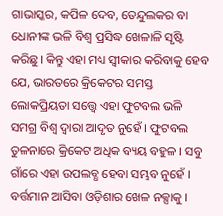ଗାଭାସ୍କର, କପିଳ ଦେବ, ତେନ୍ଦୁଲକର ବା ଧୋନୀଙ୍କ ଭଳି ବିଶ୍ବ ପ୍ରସିଦ୍ଧ ଖେଳାଳି ସୃଷ୍ଟି କରିଛୁ। କିନ୍ତୁ ଏହା ମଧ୍ୟ ସ୍ବୀକାର କରିବାକୁ ହେବ ଯେ, ଭାରତରେ କ୍ରିକେଟର ସମସ୍ତ ଲୋକପ୍ରିୟତା ସତ୍ତ୍ବେ ଏହା ଫୁଟବଲ ଭଳି ସମଗ୍ର ବିଶ୍ବ ଦ୍ବାରା ଆଦୃତ ନୁହେଁ । ଫୁଟବଲ ତୁଳନାରେ କ୍ରିକେଟ ଅଧିକ ବ୍ୟୟ ବହୁଳ । ସବୁ ଗାଁରେ ଏହା ଉପଲବ୍ଧ ହେବା ସମ୍ଭବ ନୁହେଁ ।
ବର୍ତ୍ତମାନ ଆସିବା ଓଡ଼ିଶାର ଖେଳ ନକ୍ସାକୁ ।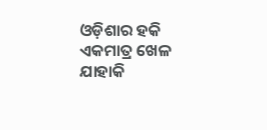ଓଡ଼ିଶାର ହକି ଏକମାତ୍ର ଖେଳ ଯାହାକି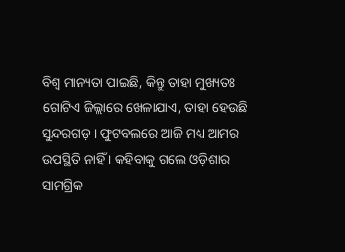ବିଶ୍ବ ମାନ୍ୟତା ପାଇଛି, କିନ୍ତୁ ତାହା ମୁଖ୍ୟତଃ ଗୋଟିଏ ଜିଲ୍ଲାରେ ଖେଳାଯାଏ, ତାହା ହେଉଛି ସୁନ୍ଦରଗଡ଼ । ଫୁଟବଲରେ ଆଜି ମଧ୍ୟ ଆମର ଉପସ୍ଥିତି ନାହିଁ । କହିବାକୁ ଗଲେ ଓଡ଼ିଶାର ସାମଗ୍ରିକ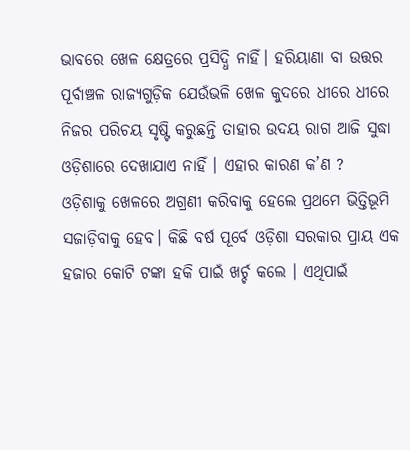ଭାବରେ ଖେଳ କ୍ଷେତ୍ରରେ ପ୍ରସିଦ୍ଧି ନାହିଁ। ହରିୟାଣା ବା ଉତ୍ତର ପୂର୍ବାଞ୍ଚଳ ରାଜ୍ୟଗୁଡ଼ିକ ଯେଉଁଭଳି ଖେଳ କୁଦରେ ଧୀରେ ଧୀରେ ନିଜର ପରିଚୟ ସୃଷ୍ଟି କରୁଛନ୍ତି ତାହାର ଉଦୟ ରାଗ ଆଜି ସୁଦ୍ଧା ଓଡ଼ିଶାରେ ଦେଖାଯାଏ ନାହିଁ । ଏହାର କାରଣ କ’ଣ ?
ଓଡ଼ିଶାକୁ ଖେଳରେ ଅଗ୍ରଣୀ କରିବାକୁ ହେଲେ ପ୍ରଥମେ ଭିତ୍ତିଭୂମି ସଜାଡ଼ିବାକୁ ହେବ। କିଛି ବର୍ଷ ପୂର୍ବେ ଓଡ଼ିଶା ସରକାର ପ୍ରାୟ ଏକ ହଜାର କୋଟି ଟଙ୍କା ହକି ପାଇଁ ଖର୍ଚ୍ଚ କଲେ । ଏଥିପାଇଁ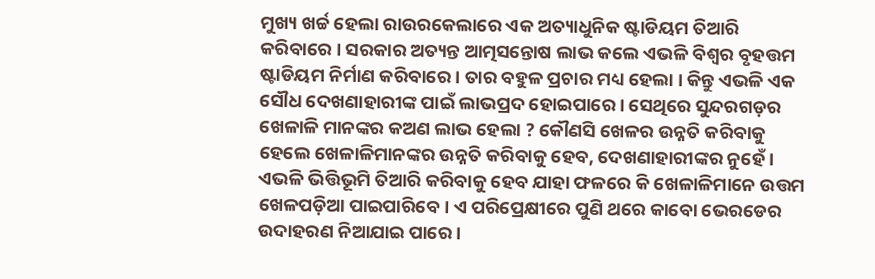ମୁଖ୍ୟ ଖର୍ଚ୍ଚ ହେଲା ରାଉରକେଲାରେ ଏକ ଅତ୍ୟାଧୁନିକ ଷ୍ଟାଡିୟମ ତିଆରି କରିବାରେ । ସରକାର ଅତ୍ୟନ୍ତ ଆତ୍ମସନ୍ତୋଷ ଲାଭ କଲେ ଏଭଳି ବିଶ୍ବର ବୃହତ୍ତମ ଷ୍ଟାଡିୟମ ନିର୍ମାଣ କରିବାରେ । ତାର ବହୁଳ ପ୍ରଚାର ମଧ୍ୟ ହେଲା । କିନ୍ତୁ ଏଭଳି ଏକ ସୌଧ ଦେଖଣାହାରୀଙ୍କ ପାଇଁ ଲାଭପ୍ରଦ ହୋଇପାରେ। ସେଥିରେ ସୁନ୍ଦରଗଡ଼ର ଖେଳାଳି ମାନଙ୍କର କଅଣ ଲାଭ ହେଲା ? କୌଣସି ଖେଳର ଉନ୍ନତି କରିବାକୁ ହେଲେ ଖେଳାଳିମାନଙ୍କର ଉନ୍ନତି କରିବାକୁ ହେବ, ଦେଖଣାହାରୀଙ୍କର ନୁହେଁ । ଏଭଳି ଭିତ୍ତିଭୂମି ତିଆରି କରିବାକୁ ହେବ ଯାହା ଫଳରେ କି ଖେଳାଳିମାନେ ଉତ୍ତମ ଖେଳପଡ଼ିଆ ପାଇପାରିବେ। ଏ ପରିପ୍ରେକ୍ଷୀରେ ପୁଣି ଥରେ କାବୋ ଭେରଡେର ଉଦାହରଣ ନିଆଯାଇ ପାରେ ।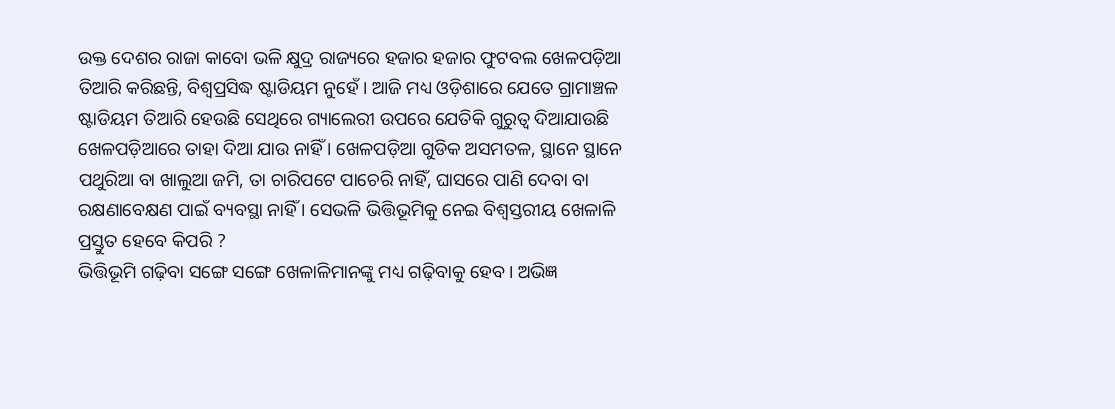ଉକ୍ତ ଦେଶର ରାଜା କାବୋ ଭଳି କ୍ଷୁଦ୍ର ରାଜ୍ୟରେ ହଜାର ହଜାର ଫୁଟବଲ ଖେଳପଡ଼ିଆ ତିଆରି କରିଛନ୍ତି, ବିଶ୍ବପ୍ରସିଦ୍ଧ ଷ୍ଟାଡିୟମ ନୁହେଁ । ଆଜି ମଧ୍ୟ ଓଡ଼ିଶାରେ ଯେତେ ଗ୍ରାମାଞ୍ଚଳ ଷ୍ଟାଡିୟମ ତିଆରି ହେଉଛି ସେଥିରେ ଗ୍ୟାଲେରୀ ଉପରେ ଯେତିକି ଗୁରୁତ୍ବ ଦିଆଯାଉଛି ଖେଳପଡ଼ିଆରେ ତାହା ଦିଆ ଯାଉ ନାହିଁ । ଖେଳପଡ଼ିଆ ଗୁଡିକ ଅସମତଳ, ସ୍ଥାନେ ସ୍ଥାନେ ପଥୁରିଆ ବା ଖାଲୁଆ ଜମି, ତା ଚାରିପଟେ ପାଚେରି ନାହିଁ, ଘାସରେ ପାଣି ଦେବା ବା ରକ୍ଷଣାବେକ୍ଷଣ ପାଇଁ ବ୍ୟବସ୍ଥା ନାହିଁ । ସେଭଳି ଭିତ୍ତିଭୂମିକୁ ନେଇ ବିଶ୍ବସ୍ତରୀୟ ଖେଳାଳି ପ୍ରସ୍ତୁତ ହେବେ କିପରି ?
ଭିତ୍ତିଭୂମି ଗଢ଼ିବା ସଙ୍ଗେ ସଙ୍ଗେ ଖେଳାଳିମାନଙ୍କୁ ମଧ୍ୟ ଗଢ଼ିବାକୁ ହେବ। ଅଭିଜ୍ଞ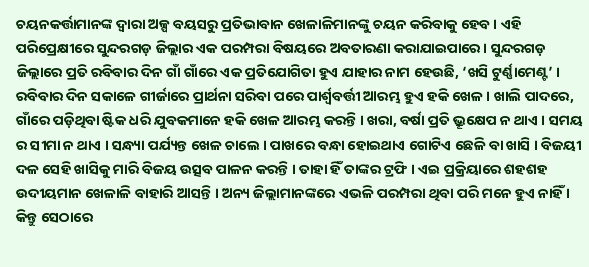ଚୟନକର୍ତ୍ତାମାନଙ୍କ ଦ୍ବାରା ଅଳ୍ପ ବୟସରୁ ପ୍ରତିଭାବାନ ଖେଳାଳିମାନଙ୍କୁ ଚୟନ କରିବାକୁ ହେବ । ଏହି ପରିପ୍ରେକ୍ଷୀରେ ସୁନ୍ଦରଗଡ଼ ଜିଲ୍ଲାର ଏକ ପରମ୍ପରା ବିଷୟରେ ଅବତାରଣା କରାଯାଇପାରେ। ସୁନ୍ଦରଗଡ଼ ଜିଲ୍ଲାରେ ପ୍ରତି ରବିବାର ଦିନ ଗାଁ ଗାଁରେ ଏକ ପ୍ରତିଯୋଗିତା ହୁଏ ଯାହାର ନାମ ହେଉଛି, ‘ଖସି ଟୁର୍ଣ୍ଣାମେଣ୍ଟ’ । ରବିବାର ଦିନ ସକାଳେ ଗୀର୍ଜାରେ ପ୍ରାର୍ଥନା ସରିବା ପରେ ପାର୍ଶ୍ବବର୍ତ୍ତୀ ଆରମ୍ଭ ହୁଏ ହକି ଖେଳ । ଖାଲି ପାଦରେ, ଗାଁରେ ପଡ଼ିଥିବା ଷ୍ଟିକ ଧରି ଯୁବକମାନେ ହକି ଖେଳ ଆରମ୍ଭ କରନ୍ତି । ଖରା, ବର୍ଷା ପ୍ରତି ଭ୍ରୂକ୍ଷେପ ନ ଥାଏ । ସମୟ ର ସୀମା ନ ଥାଏ । ସନ୍ଧ୍ୟା ପର୍ଯ୍ୟନ୍ତ ଖେଳ ଚାଲେ । ପାଖରେ ବନ୍ଧା ହୋଇଥାଏ ଗୋଟିଏ ଛେଳି ବା ଖାସି । ବିଜୟୀ ଦଳ ସେହି ଖାସିକୁ ମାରି ବିଜୟ ଉତ୍ସବ ପାଳନ କରନ୍ତି । ତାହା ହିଁ ତାଙ୍କର ଟ୍ରଫି । ଏଇ ପ୍ରକ୍ରିୟାରେ ଶହଶହ ଉଦୀୟମାନ ଖେଳାଳି ବାହାରି ଆସନ୍ତି । ଅନ୍ୟ ଜିଲ୍ଲାମାନଙ୍କରେ ଏଭଳି ପରମ୍ପରା ଥିବା ପରି ମନେ ହୁଏ ନାହିଁ । କିନ୍ତୁ ସେଠାରେ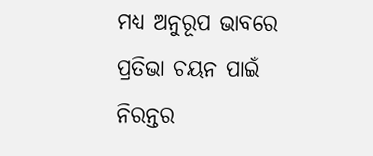ମଧ୍ୟ ଅନୁରୂପ ଭାବରେ ପ୍ରତିଭା ଚୟନ ପାଇଁ ନିରନ୍ତର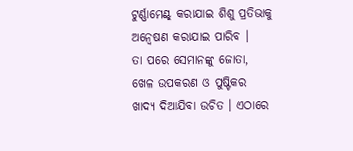ଟୁର୍ଣ୍ଣାମେଣ୍ଟ୍ କରାଯାଇ ଶିଶୁ ପ୍ରତିଭାକୁ ଅନ୍ବେଷଣ କରାଯାଇ ପାରିବ ।
ତା ପରେ ସେମାନଙ୍କୁ ଜୋତା, ଖେଳ ଉପକରଣ ଓ ପୁଷ୍ଟିକର ଖାଦ୍ୟ ଦିଆଯିବା ଉଚିତ । ଏଠାରେ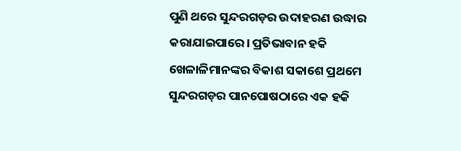ପୁଣି ଥରେ ସୁନ୍ଦରଗଡ଼ର ଉଦାହରଣ ଉଦ୍ଧାର କରାଯାଇପାରେ। ପ୍ରତିଭାବାନ ହକି ଖେଳାଳିମାନଙ୍କର ବିକାଶ ସକାଶେ ପ୍ରଥମେ ସୁନ୍ଦରଗଡ଼ର ପାନପୋଷଠାରେ ଏକ ହକି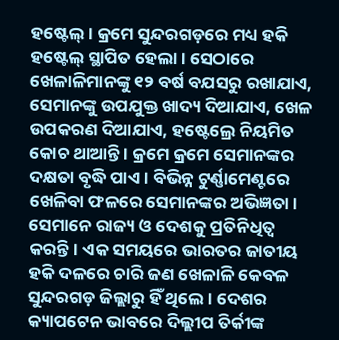ହଷ୍ଟେଲ୍। କ୍ରମେ ସୁନ୍ଦରଗଡ଼ରେ ମଧ୍ୟ ହକି ହଷ୍ଟେଲ୍ ସ୍ଥାପିତ ହେଲା । ସେଠାରେ ଖେଳାଳିମାନଙ୍କୁ ୧୨ ବର୍ଷ ବଯସରୁ ରଖାଯାଏ, ସେମାନଙ୍କୁ ଉପଯୁକ୍ତ ଖାଦ୍ୟ ଦିଆଯାଏ, ଖେଳ ଉପକରଣ ଦିଆଯାଏ, ହଷ୍ଟେଲ୍ରେ ନିୟମିତ କୋଚ ଥାଆନ୍ତି । କ୍ରମେ କ୍ରମେ ସେମାନଙ୍କର ଦକ୍ଷତା ବୃଦ୍ଧି ପାଏ । ବିଭିନ୍ନ ଟୁର୍ଣ୍ଣାମେଣ୍ଟରେ ଖେଳିବା ଫଳରେ ସେମାନଙ୍କର ଅଭିଜ୍ଞତା। ସେମାନେ ରାଜ୍ୟ ଓ ଦେଶକୁ ପ୍ରତିନିଧିତ୍ବ କରନ୍ତି। ଏକ ସମୟରେ ଭାରତର ଜାତୀୟ ହକି ଦଳରେ ଚାରି ଜଣ ଖେଳାଳି କେବଳ ସୁନ୍ଦରଗଡ଼ ଜିଲ୍ଲାରୁ ହିଁ ଥିଲେ। ଦେଶର କ୍ୟାପଟେନ ଭାବରେ ଦିଲ୍ଲୀପ ତିର୍କୀଙ୍କ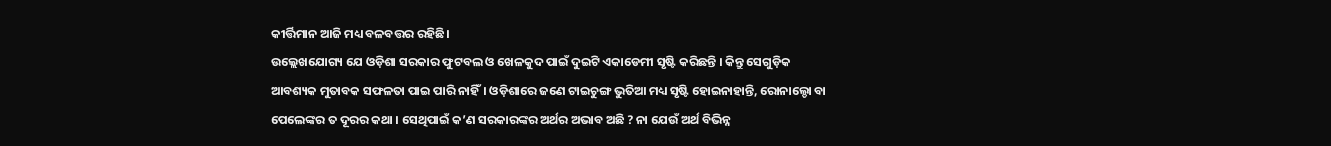କୀର୍ତ୍ତିମାନ ଆଜି ମଧ୍ୟ ବଳବତ୍ତର ରହିଛି।
ଉଲ୍ଲେଖଯୋଗ୍ୟ ଯେ ଓଡ଼ିଶା ସରକାର ଫୁଟବଲ ଓ ଖେଳକୁଦ ପାଇଁ ଦୁଇଟି ଏକାଡେମୀ ସୃଷ୍ଟି କରିଛନ୍ତି । କିନ୍ତୁ ସେଗୁଡ଼ିକ ଆବଶ୍ୟକ ମୁତାବକ ସଫଳତା ପାଇ ପାରି ନାହିଁ। ଓଡ଼ିଶାରେ ଜଣେ ଟାଇଚୁଙ୍ଗ ଭୁତିଆ ମଧ୍ୟ ସୃଷ୍ଟି ହୋଇନାହାନ୍ତି, ରୋନାଲ୍ଡୋ ବା ପେଲେଙ୍କର ତ ଦୂରର କଥା । ସେଥିପାଇଁ କ’ଣ ସରକାରଙ୍କର ଅର୍ଥର ଅଭାବ ଅଛି ? ନା ଯେଉଁ ଅର୍ଥ ବିଭିନ୍ନ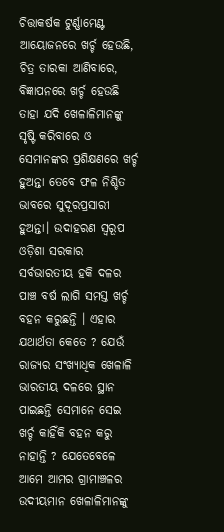ଚିତ୍ତାକର୍ଷକ ଟୁର୍ଣ୍ଣାମେଣ୍ଟ ଆୟୋଜନରେ ଖର୍ଚ୍ଚ ହେଉଛି, ଚିତ୍ର ତାରକା ଆଣିବାରେ, ବିଜ୍ଞାପନରେ ଖର୍ଚ୍ଚ ହେଉଛି ତାହା ଯଦି ଖେଳାଳିମାନଙ୍କୁ ସୃଷ୍ଟି କରିବାରେ ଓ ସେମାନଙ୍କର ପ୍ରଶିକ୍ଷଣରେ ଖର୍ଚ୍ଚ ହୁଅନ୍ତା ତେବେ ଫଳ ନିଶ୍ଚିତ ଭାବରେ ସୁଦୂରପ୍ରସାରୀ ହୁଅନ୍ତା। ଉଦାହରଣ ସ୍ବରୂପ ଓଡ଼ିଶା ସରକାର ସର୍ବଭାରତୀୟ ହକି ଦଳର ପାଞ୍ଚ ବର୍ଷ ଲାଗି ସମସ୍ତ ଖର୍ଚ୍ଚ ବହନ କରୁଛନ୍ତି । ଏହାର ଯଥାର୍ଥତା କେତେ ? ଯେଉଁ ରାଜ୍ୟର ସଂଖ୍ୟାଧିକ ଖେଳାଳି ଭାରତୀୟ ଦଳରେ ସ୍ଥାନ ପାଇଛନ୍ତି ସେମାନେ ସେଇ ଖର୍ଚ୍ଚ କାହିଁକି ବହନ କରୁ ନାହାନ୍ତି ? ଯେତେବେଳେ ଆମେ ଆମର ଗ୍ରାମାଞ୍ଚଳର ଉଦୀୟମାନ ଖେଳାଳିମାନଙ୍କୁ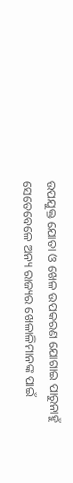ଉପଯୁକ୍ତ ଯୋତା ଓ ଖେଳ ଉପକରଣ ଯୋଗାଇ ପାରୁନାହୁଁ ସେତେବେଳେ ଅନ୍ୟ ରାଜ୍ୟର ଖେଳାଳିମାନଙ୍କ ପାଇଁ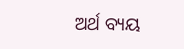ଅର୍ଥ ବ୍ୟୟ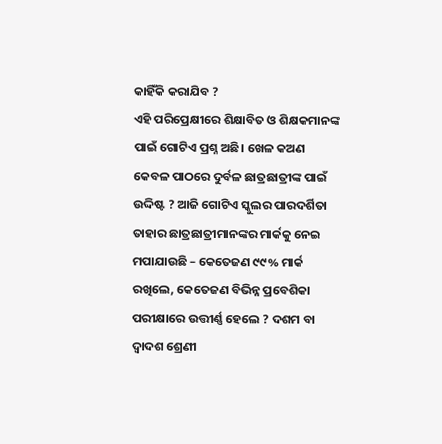କାହିଁକି କରାଯିବ ?
ଏହି ପରିପ୍ରେକ୍ଷୀରେ ଶିକ୍ଷାବିତ ଓ ଶିକ୍ଷକମାନଙ୍କ ପାଇଁ ଗୋଟିଏ ପ୍ରଶ୍ନ ଅଛି। ଖେଳ କଅଣ କେବଳ ପାଠରେ ଦୁର୍ବଳ ଛାତ୍ରଛାତ୍ରୀଙ୍କ ପାଇଁ ଉଦ୍ଦିଷ୍ଟ ? ଆଜି ଗୋଟିଏ ସ୍କୁଲର ପାରଦର୍ଶିତା ତାହାର ଛାତ୍ରଛାତ୍ରୀମାନଙ୍କର ମାର୍କକୁ ନେଇ ମପାଯାଉଛି – କେତେଜଣ ୯୯% ମାର୍କ ରଖିଲେ, କେତେଜଣ ବିଭିନ୍ନ ପ୍ରବେଶିକା ପରୀକ୍ଷାରେ ଉତ୍ତୀର୍ଣ୍ଣ ହେଲେ ? ଦଶମ ବା ଦ୍ବାଦଶ ଶ୍ରେଣୀ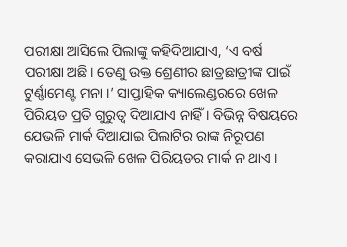ପରୀକ୍ଷା ଆସିଲେ ପିଲାଙ୍କୁ କହିଦିଆଯାଏ, ‘ଏ ବର୍ଷ ପରୀକ୍ଷା ଅଛି। ତେଣୁ ଉକ୍ତ ଶ୍ରେଣୀର ଛାତ୍ରଛାତ୍ରୀଙ୍କ ପାଇଁ ଟୁର୍ଣ୍ଣାମେଣ୍ଟ ମନା ।’ ସାପ୍ତାହିକ କ୍ୟାଲେଣ୍ଡରରେ ଖେଳ ପିରିୟଡ ପ୍ରତି ଗୁରୁତ୍ବ ଦିଆଯାଏ ନାହିଁ । ବିଭିନ୍ନ ବିଷୟରେ ଯେଭଳି ମାର୍କ ଦିଆଯାଇ ପିଲାଟିର ରାଙ୍କ ନିରୂପଣ କରାଯାଏ ସେଭଳି ଖେଳ ପିରିୟଡର ମାର୍କ ନ ଥାଏ ।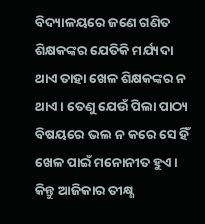ବିଦ୍ୟାଳୟରେ ଜଣେ ଗଣିତ ଶିକ୍ଷକଙ୍କର ଯେତିକି ମର୍ଯ୍ୟଦା ଥାଏ ତାହା ଖେଳ ଶିକ୍ଷକଙ୍କର ନ ଥାଏ । ତେଣୁ ଯେଉଁ ପିଲା ପାଠ୍ୟ ବିଷୟରେ ଭଲ ନ କରେ ସେ ହିଁ ଖେଳ ପାଇଁ ମନୋନୀତ ହୁଏ । କିନ୍ତୁ ଆଜିକାର ତୀକ୍ଷ୍ଣ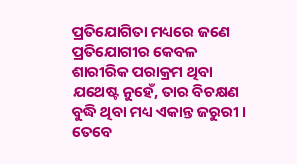ପ୍ରତିଯୋଗିତା ମଧ୍ୟରେ ଜଣେ ପ୍ରତିଯୋଗୀର କେବଳ ଶାରୀରିକ ପରାକ୍ରମ ଥିବା ଯଥେଷ୍ଟ ନୁହେଁ, ତାର ବିଚକ୍ଷଣ ବୁଦ୍ଧି ଥିବା ମଧ୍ୟ ଏକାନ୍ତ ଜରୁରୀ ।
ତେବେ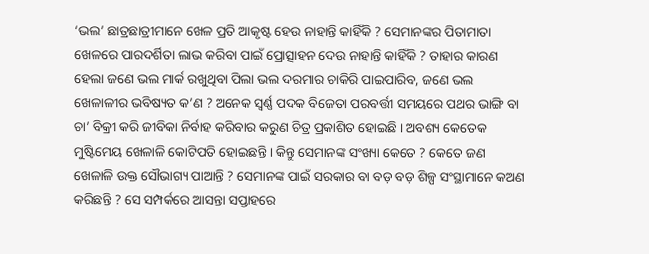‘ଭଲ’ ଛାତ୍ରଛାତ୍ରୀମାନେ ଖେଳ ପ୍ରତି ଆକୃଷ୍ଟ ହେଉ ନାହାନ୍ତି କାହିଁକି ? ସେମାନଙ୍କର ପିତାମାତା ଖେଳରେ ପାରଦର୍ଶିତା ଲାଭ କରିବା ପାଇଁ ପ୍ରୋତ୍ସାହନ ଦେଉ ନାହାନ୍ତି କାହିଁକି ? ତାହାର କାରଣ ହେଲା ଜଣେ ଭଲ ମାର୍କ ରଖୁଥିବା ପିଲା ଭଲ ଦରମାର ଚାକିରି ପାଇପାରିବ, ଜଣେ ଭଲ ଖେଳାଳୀର ଭବିଷ୍ୟତ କ’ଣ ? ଅନେକ ସ୍ବର୍ଣ୍ଣ ପଦକ ବିଜେତା ପରବର୍ତ୍ତୀ ସମୟରେ ପଥର ଭାଙ୍ଗି ବା ଚା’ ବିକ୍ରୀ କରି ଜୀବିକା ନିର୍ବାହ କରିବାର କରୁଣ ଚିତ୍ର ପ୍ରକାଶିତ ହୋଇଛି । ଅବଶ୍ୟ କେତେକ ମୁଷ୍ଟିମେୟ ଖେଳାଳି କୋଟିପତି ହୋଇଛନ୍ତି । କିନ୍ତୁ ସେମାନଙ୍କ ସଂଖ୍ୟା କେତେ ? କେତେ ଜଣ ଖେଳାଳି ଉକ୍ତ ସୌଭାଗ୍ୟ ପାଆନ୍ତି ? ସେମାନଙ୍କ ପାଇଁ ସରକାର ବା ବଡ଼ ବଡ଼ ଶିଳ୍ପ ସଂସ୍ଥାମାନେ କଅଣ କରିଛନ୍ତି ? ସେ ସମ୍ପର୍କରେ ଆସନ୍ତା ସପ୍ତାହରେ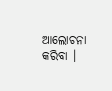ଆଲୋଚନା କରିବା ।